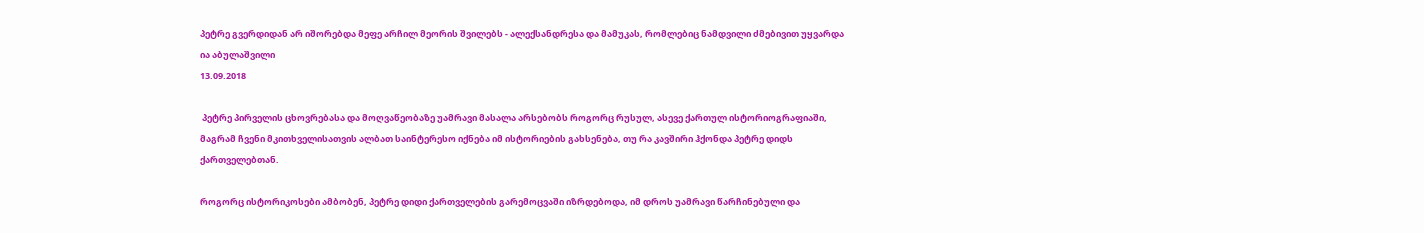პეტრე გვერდიდან არ იშორებდა მეფე არჩილ მეორის შვილებს - ალექსანდრესა და მამუკას, რომლებიც ნამდვილი ძმებივით უყვარდა
ია აბულაშვილი
13.09.2018

 პეტრე პირველის ცხოვრებასა და მოღვაწეობაზე უამრავი მასალა არსებობს როგორც რუსულ, ასევე ქართულ ისტორიოგრაფიაში, მაგრამ ჩვენი მკითხველისათვის ალბათ საინტერესო იქნება იმ ისტორიების გახსენება, თუ რა კავშირი ჰქონდა პეტრე დიდს ქართველებთან.

როგორც ისტორიკოსები ამბობენ, პეტრე დიდი ქართველების გარემოცვაში იზრდებოდა, იმ დროს უამრავი წარჩინებული და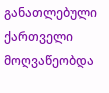განათლებული ქართველი მოღვაწეობდა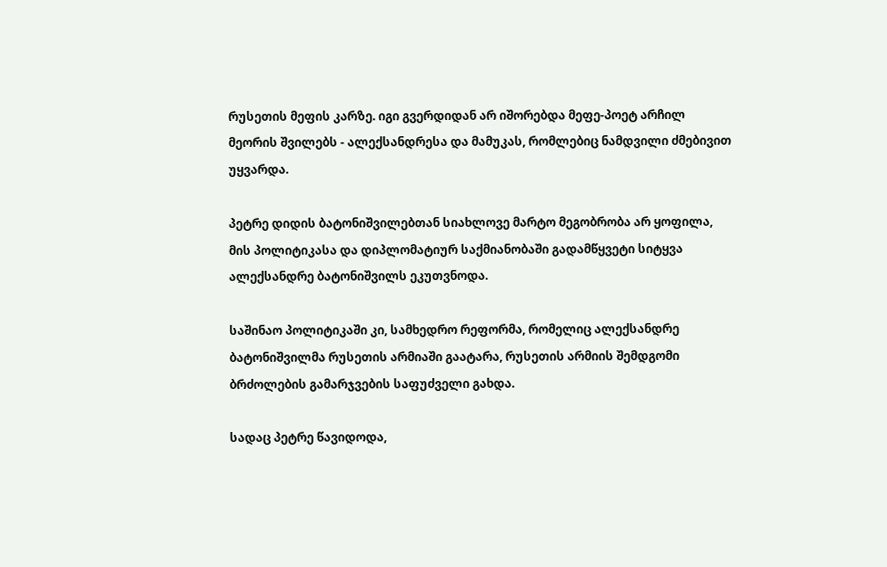რუსეთის მეფის კარზე. იგი გვერდიდან არ იშორებდა მეფე-პოეტ არჩილ მეორის შვილებს - ალექსანდრესა და მამუკას, რომლებიც ნამდვილი ძმებივით უყვარდა.

პეტრე დიდის ბატონიშვილებთან სიახლოვე მარტო მეგობრობა არ ყოფილა, მის პოლიტიკასა და დიპლომატიურ საქმიანობაში გადამწყვეტი სიტყვა ალექსანდრე ბატონიშვილს ეკუთვნოდა.

საშინაო პოლიტიკაში კი, სამხედრო რეფორმა, რომელიც ალექსანდრე ბატონიშვილმა რუსეთის არმიაში გაატარა, რუსეთის არმიის შემდგომი ბრძოლების გამარჯვების საფუძველი გახდა.

სადაც პეტრე წავიდოდა,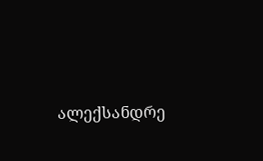ალექსანდრე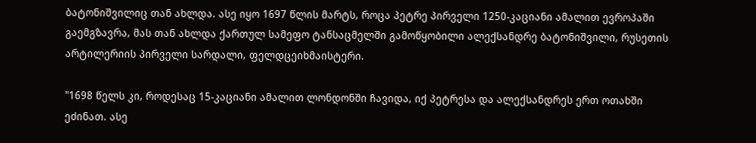ბატონიშვილიც თან ახლდა. ასე იყო 1697 წლის მარტს, როცა პეტრე პირველი 1250-კაციანი ამალით ევროპაში გაემგზავრა, მას თან ახლდა ქართულ სამეფო ტანსაცმელში გამოწყობილი ალექსანდრე ბატონიშვილი, რუსეთის არტილერიის პირველი სარდალი, ფელდცეიხმაისტერი.

"1698 წელს კი, როდესაც 15-კაციანი ამალით ლონდონში ჩავიდა, იქ პეტრესა და ალექსანდრეს ერთ ოთახში ეძინათ. ასე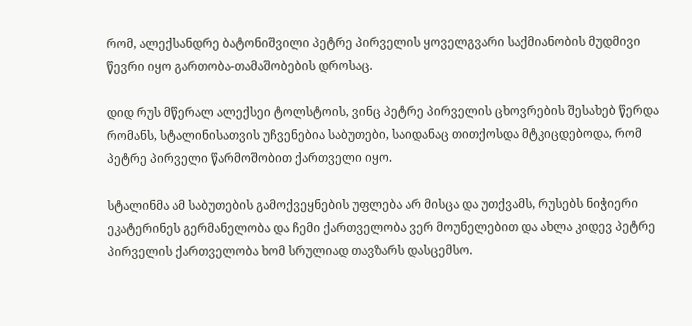რომ, ალექსანდრე ბატონიშვილი პეტრე პირველის ყოველგვარი საქმიანობის მუდმივი წევრი იყო გართობა-თამაშობების დროსაც.

დიდ რუს მწერალ ალექსეი ტოლსტოის, ვინც პეტრე პირველის ცხოვრების შესახებ წერდა რომანს, სტალინისათვის უჩვენებია საბუთები, საიდანაც თითქოსდა მტკიცდებოდა, რომ პეტრე პირველი წარმოშობით ქართველი იყო.

სტალინმა ამ საბუთების გამოქვეყნების უფლება არ მისცა და უთქვამს, რუსებს ნიჭიერი ეკატერინეს გერმანელობა და ჩემი ქართველობა ვერ მოუნელებით და ახლა კიდევ პეტრე პირველის ქართველობა ხომ სრულიად თავზარს დასცემსო.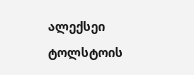ალექსეი ტოლსტოის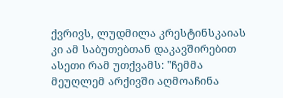ქვრივს, ლუდმილა კრესტინსკაიას კი ამ საბუთებთან დაკავშირებით ასეთი რამ უთქვამს: "ჩემმა მეუღლემ არქივში აღმოაჩინა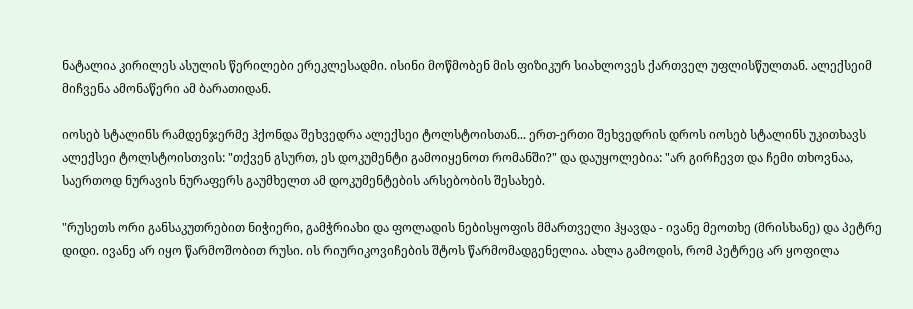ნატალია კირილეს ასულის წერილები ერეკლესადმი. ისინი მოწმობენ მის ფიზიკურ სიახლოვეს ქართველ უფლისწულთან. ალექსეიმ მიჩვენა ამონაწერი ამ ბარათიდან.

იოსებ სტალინს რამდენჯერმე ჰქონდა შეხვედრა ალექსეი ტოლსტოისთან... ერთ-ერთი შეხვედრის დროს იოსებ სტალინს უკითხავს ალექსეი ტოლსტოისთვის: "თქვენ გსურთ, ეს დოკუმენტი გამოიყენოთ რომანში?" და დაუყოლებია: "არ გირჩევთ და ჩემი თხოვნაა, საერთოდ ნურავის ნურაფერს გაუმხელთ ამ დოკუმენტების არსებობის შესახებ.

"რუსეთს ორი განსაკუთრებით ნიჭიერი, გამჭრიახი და ფოლადის ნებისყოფის მმართველი ჰყავდა - ივანე მეოთხე (მრისხანე) და პეტრე დიდი. ივანე არ იყო წარმოშობით რუსი. ის რიურიკოვიჩების შტოს წარმომადგენელია. ახლა გამოდის, რომ პეტრეც არ ყოფილა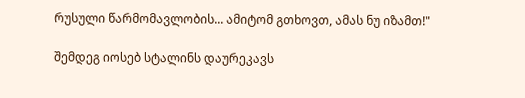რუსული წარმომავლობის... ამიტომ გთხოვთ, ამას ნუ იზამთ!"

შემდეგ იოსებ სტალინს დაურეკავს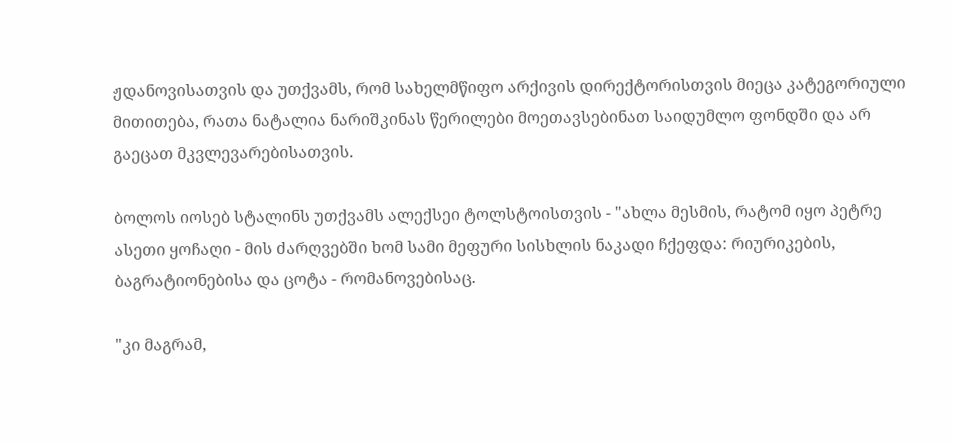ჟდანოვისათვის და უთქვამს, რომ სახელმწიფო არქივის დირექტორისთვის მიეცა კატეგორიული მითითება, რათა ნატალია ნარიშკინას წერილები მოეთავსებინათ საიდუმლო ფონდში და არ გაეცათ მკვლევარებისათვის.

ბოლოს იოსებ სტალინს უთქვამს ალექსეი ტოლსტოისთვის - "ახლა მესმის, რატომ იყო პეტრე ასეთი ყოჩაღი - მის ძარღვებში ხომ სამი მეფური სისხლის ნაკადი ჩქეფდა: რიურიკების, ბაგრატიონებისა და ცოტა - რომანოვებისაც.

"კი მაგრამ,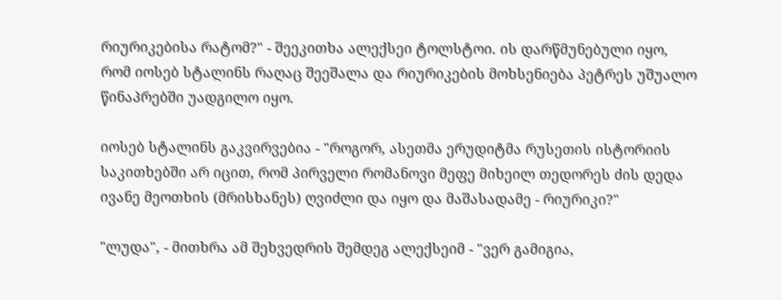რიურიკებისა რატომ?" - შეეკითხა ალექსეი ტოლსტოი. ის დარწმუნებული იყო, რომ იოსებ სტალინს რაღაც შეეშალა და რიურიკების მოხსენიება პეტრეს უშუალო წინაპრებში უადგილო იყო.

იოსებ სტალინს გაკვირვებია - "როგორ, ასეთმა ერუდიტმა რუსეთის ისტორიის საკითხებში არ იცით, რომ პირველი რომანოვი მეფე მიხეილ თედორეს ძის დედა ივანე მეოთხის (მრისხანეს) ღვიძლი და იყო და მაშასადამე - რიურიკი?"

"ლუდა", - მითხრა ამ შეხვედრის შემდეგ ალექსეიმ - "ვერ გამიგია,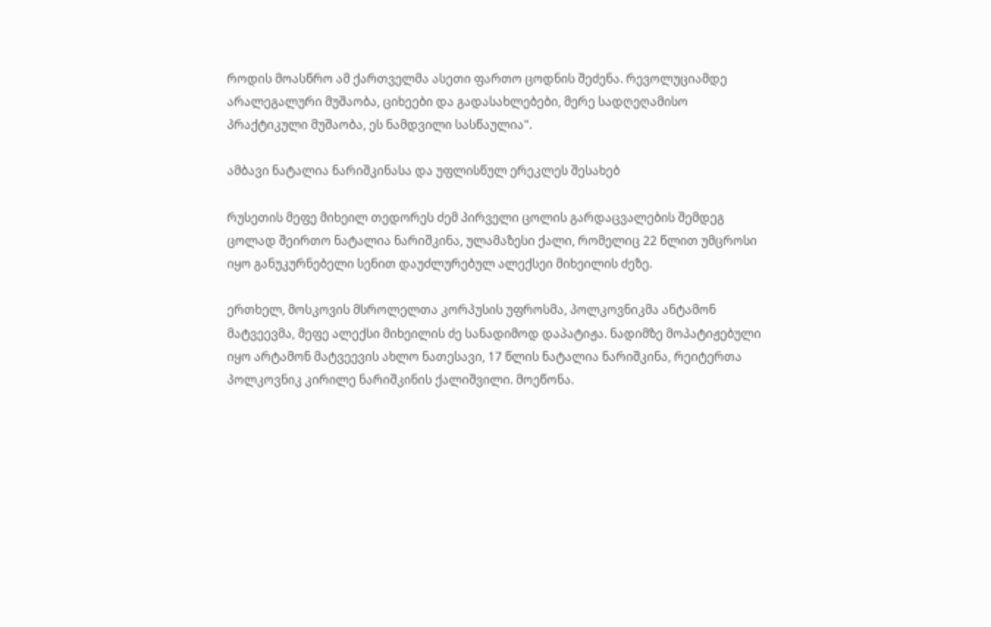როდის მოასწრო ამ ქართველმა ასეთი ფართო ცოდნის შეძენა. რევოლუციამდე არალეგალური მუშაობა, ციხეები და გადასახლებები, მერე სადღეღამისო პრაქტიკული მუშაობა, ეს ნამდვილი სასწაულია".

ამბავი ნატალია ნარიშკინასა და უფლისწულ ერეკლეს შესახებ

რუსეთის მეფე მიხეილ თედორეს ძემ პირველი ცოლის გარდაცვალების შემდეგ ცოლად შეირთო ნატალია ნარიშკინა, ულამაზესი ქალი, რომელიც 22 წლით უმცროსი იყო განუკურნებელი სენით დაუძლურებულ ალექსეი მიხეილის ძეზე.

ერთხელ, მოსკოვის მსროლელთა კორპუსის უფროსმა, პოლკოვნიკმა ანტამონ მატვეევმა, მეფე ალექსი მიხეილის ძე სანადიმოდ დაპატიჟა. ნადიმზე მოპატიჟებული იყო არტამონ მატვეევის ახლო ნათესავი, 17 წლის ნატალია ნარიშკინა, რეიტერთა პოლკოვნიკ კირილე ნარიშკინის ქალიშვილი. მოეწონა.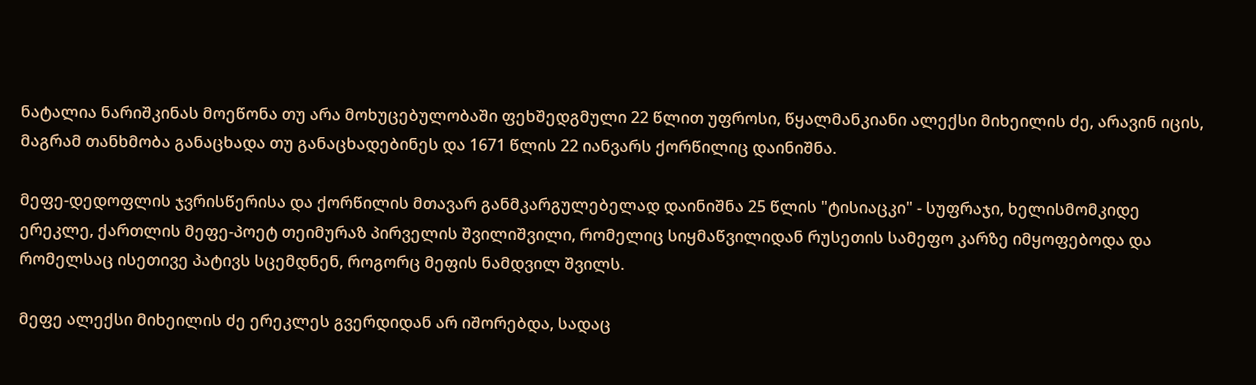ნატალია ნარიშკინას მოეწონა თუ არა მოხუცებულობაში ფეხშედგმული 22 წლით უფროსი, წყალმანკიანი ალექსი მიხეილის ძე, არავინ იცის, მაგრამ თანხმობა განაცხადა თუ განაცხადებინეს და 1671 წლის 22 იანვარს ქორწილიც დაინიშნა.

მეფე-დედოფლის ჯვრისწერისა და ქორწილის მთავარ განმკარგულებელად დაინიშნა 25 წლის "ტისიაცკი" - სუფრაჯი, ხელისმომკიდე ერეკლე, ქართლის მეფე-პოეტ თეიმურაზ პირველის შვილიშვილი, რომელიც სიყმაწვილიდან რუსეთის სამეფო კარზე იმყოფებოდა და რომელსაც ისეთივე პატივს სცემდნენ, როგორც მეფის ნამდვილ შვილს.

მეფე ალექსი მიხეილის ძე ერეკლეს გვერდიდან არ იშორებდა, სადაც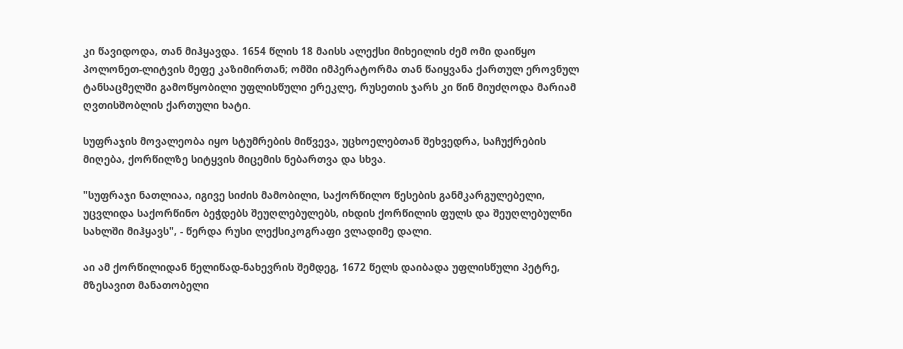კი წავიდოდა, თან მიჰყავდა. 1654 წლის 18 მაისს ალექსი მიხეილის ძემ ომი დაიწყო პოლონეთ-ლიტვის მეფე კაზიმირთან; ომში იმპერატორმა თან წაიყვანა ქართულ ეროვნულ ტანსაცმელში გამოწყობილი უფლისწული ერეკლე, რუსეთის ჯარს კი წინ მიუძღოდა მარიამ ღვთისშობლის ქართული ხატი.

სუფრაჯის მოვალეობა იყო სტუმრების მიწვევა, უცხოელებთან შეხვედრა, საჩუქრების მიღება, ქორწილზე სიტყვის მიცემის ნებართვა და სხვა.

"სუფრაჯი ნათლიაა, იგივე სიძის მამობილი, საქორწილო წესების განმკარგულებელი, უცვლიდა საქორწინო ბეჭდებს შეუღლებულებს, იხდის ქორწილის ფულს და შეუღლებულნი სახლში მიჰყავს", - წერდა რუსი ლექსიკოგრაფი ვლადიმე დალი.

აი ამ ქორწილიდან წელიწად-ნახევრის შემდეგ, 1672 წელს დაიბადა უფლისწული პეტრე, მზესავით მანათობელი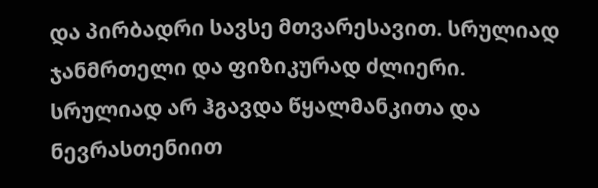და პირბადრი სავსე მთვარესავით. სრულიად ჯანმრთელი და ფიზიკურად ძლიერი. სრულიად არ ჰგავდა წყალმანკითა და ნევრასთენიით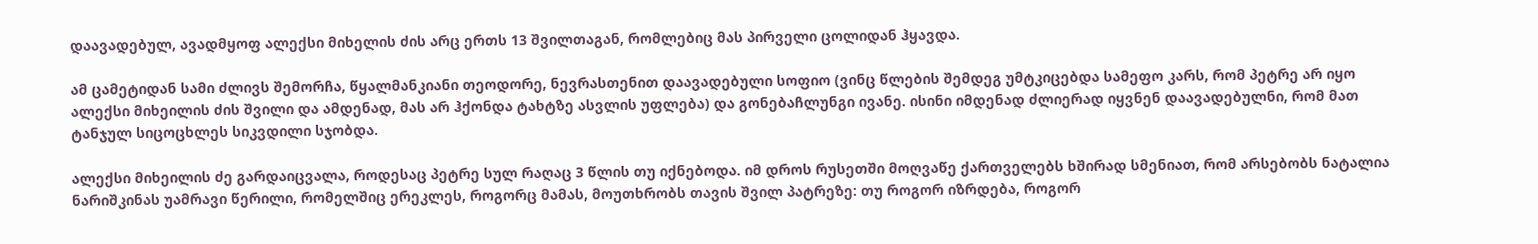დაავადებულ, ავადმყოფ ალექსი მიხელის ძის არც ერთს 13 შვილთაგან, რომლებიც მას პირველი ცოლიდან ჰყავდა.

ამ ცამეტიდან სამი ძლივს შემორჩა, წყალმანკიანი თეოდორე, ნევრასთენით დაავადებული სოფიო (ვინც წლების შემდეგ უმტკიცებდა სამეფო კარს, რომ პეტრე არ იყო ალექსი მიხეილის ძის შვილი და ამდენად, მას არ ჰქონდა ტახტზე ასვლის უფლება) და გონებაჩლუნგი ივანე. ისინი იმდენად ძლიერად იყვნენ დაავადებულნი, რომ მათ ტანჯულ სიცოცხლეს სიკვდილი სჯობდა.

ალექსი მიხეილის ძე გარდაიცვალა, როდესაც პეტრე სულ რაღაც 3 წლის თუ იქნებოდა. იმ დროს რუსეთში მოღვაწე ქართველებს ხშირად სმენიათ, რომ არსებობს ნატალია ნარიშკინას უამრავი წერილი, რომელშიც ერეკლეს, როგორც მამას, მოუთხრობს თავის შვილ პატრეზე: თუ როგორ იზრდება, როგორ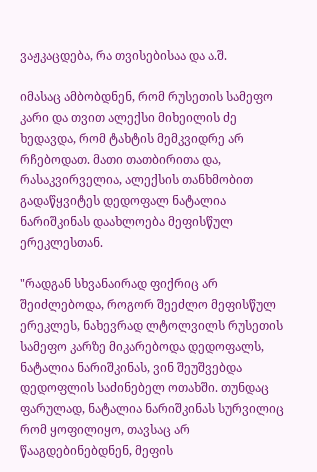ვაჟკაცდება, რა თვისებისაა და ა.შ.

იმასაც ამბობდნენ, რომ რუსეთის სამეფო კარი და თვით ალექსი მიხეილის ძე ხედავდა, რომ ტახტის მემკვიდრე არ რჩებოდათ. მათი თათბირითა და, რასაკვირველია, ალექსის თანხმობით გადაწყვიტეს დედოფალ ნატალია ნარიშკინას დაახლოება მეფისწულ ერეკლესთან.

"რადგან სხვანაირად ფიქრიც არ შეიძლებოდა, როგორ შეეძლო მეფისწულ ერეკლეს, ნახევრად ლტოლვილს რუსეთის სამეფო კარზე მიკარებოდა დედოფალს, ნატალია ნარიშკინას, ვინ შეუშვებდა დედოფლის საძინებელ ოთახში. თუნდაც ფარულად, ნატალია ნარიშკინას სურვილიც რომ ყოფილიყო, თავსაც არ წააგდებინებდნენ, მეფის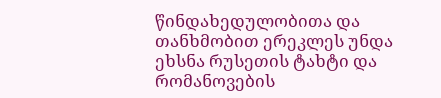წინდახედულობითა და თანხმობით ერეკლეს უნდა ეხსნა რუსეთის ტახტი და რომანოვების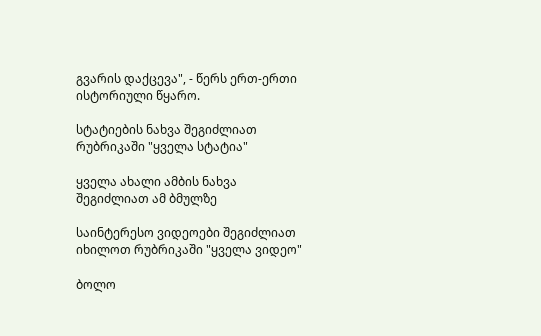გვარის დაქცევა", - წერს ერთ-ერთი ისტორიული წყარო.

სტატიების ნახვა შეგიძლიათ რუბრიკაში "ყველა სტატია"

ყველა ახალი ამბის ნახვა შეგიძლიათ ამ ბმულზე

საინტერესო ვიდეოები შეგიძლიათ იხილოთ რუბრიკაში "ყველა ვიდეო"

ბოლო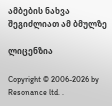ამბების ნახვა შეგიძლიათ ამ ბმულზე

ლიცენზია

Copyright © 2006-2026 by Resonance ltd. .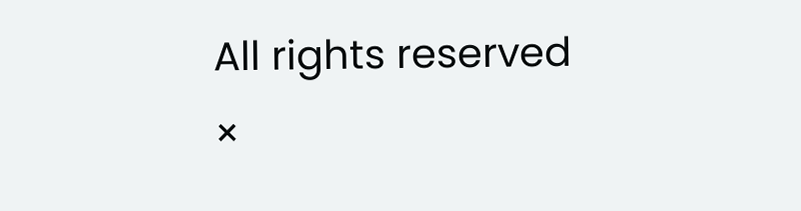All rights reserved
×